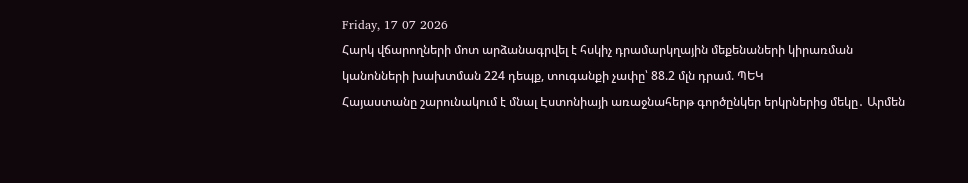Friday, 17 07 2026
Հարկ վճարողների մոտ արձանագրվել է հսկիչ դրամարկղային մեքենաների կիրառման կանոնների խախտման 224 դեպք, տուգանքի չափը՝ 88.2 մլն դրամ. ՊԵԿ
Հայաստանը շարունակում է մնալ Էստոնիայի առաջնահերթ գործընկեր երկրներից մեկը․ Արմեն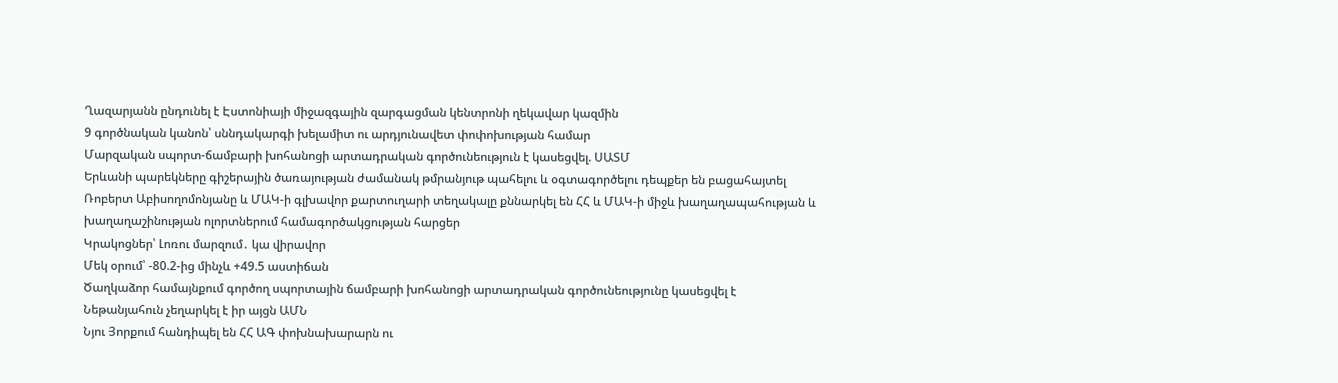Ղազարյանն ընդունել է Էստոնիայի միջազգային զարգացման կենտրոնի ղեկավար կազմին
9 գործնական կանոն՝ սննդակարգի խելամիտ ու արդյունավետ փոփոխության համար
Մարզական սպորտ-ճամբարի խոհանոցի արտադրական գործունեություն է կասեցվել. ՍԱՏՄ
Երևանի պարեկները գիշերային ծառայության ժամանակ թմրանյութ պահելու և օգտագործելու դեպքեր են բացահայտել
Ռոբերտ Աբիսողոմոնյանը և ՄԱԿ-ի գլխավոր քարտուղարի տեղակալը քննարկել են ՀՀ և ՄԱԿ-ի միջև խաղաղապահության և խաղաղաշինության ոլորտներում համագործակցության հարցեր
Կրակոցներ՝ Լոռու մարզում․ կա վիրավոր
Մեկ օրում՝ -80.2-ից մինչև +49.5 աստիճան
Ծաղկաձոր համայնքում գործող սպորտային ճամբարի խոհանոցի արտադրական գործունեությունը կասեցվել է
Նեթանյահուն չեղարկել է իր այցն ԱՄՆ
Նյու Յորքում հանդիպել են ՀՀ ԱԳ փոխնախարարն ու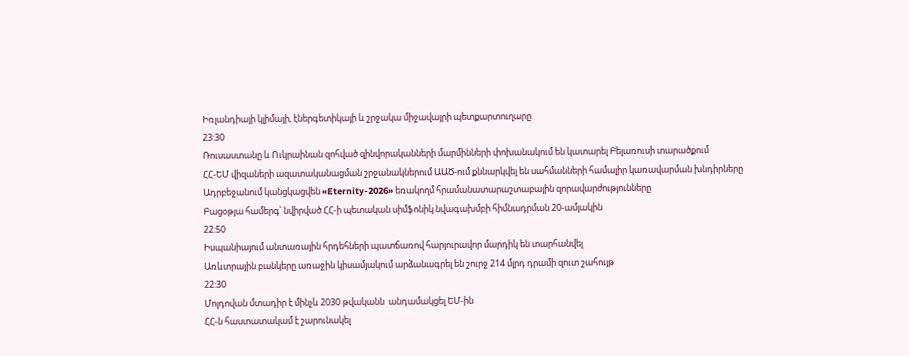Իռլանդիայի կլիմայի, էներգետիկայի և շրջակա միջավայրի պետքարտուղարը
23:30
Ռուսաստանը և Ուկրաինան զոհված զինվորականների մարմինների փոխանակում են կատարել Բելառուսի տարածքում
ՀՀ-ԵՄ վիզաների ազատականացման շրջանակներում ԱԱԾ-ում քննարկվել են սահմանների համալիր կառավարման խնդիրները
Ադրբեջանում կանցկացվեն «Eternity-2026» եռակողմ հրամանատարաշտաբային զորավարժությունները
Բացօթյա համերգ՝ նվիրված ՀՀ-ի պետական սիմֆոնիկ նվագախմբի հիմնադրման 20-ամյակին
22:50
Իսպանիայում անտառային հրդեհների պատճառով հարյուրավոր մարդիկ են տարհանվել
Առևտրային բանկերը առաջին կիսամյակում արձանագրել են շուրջ 214 մլրդ դրամի զուտ շահույթ
22:30
Մոլդովան մտադիր է մինչև 2030 թվականն  անդամակցել ԵՄ-ին
ՀՀ-ն հաստատակամ է շարունակել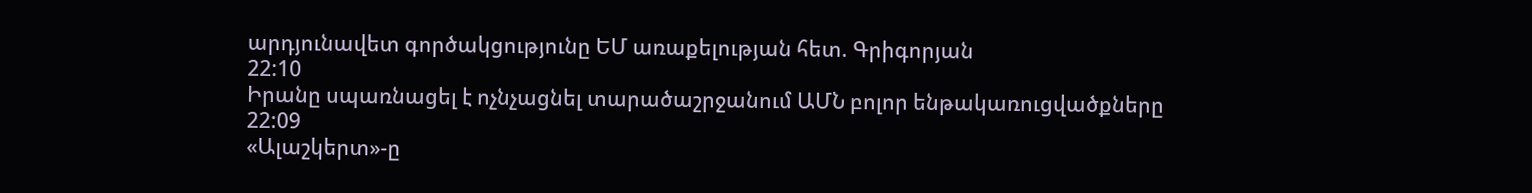արդյունավետ գործակցությունը ԵՄ առաքելության հետ. Գրիգորյան
22:10
Իրանը սպառնացել է ոչնչացնել տարածաշրջանում ԱՄՆ բոլոր ենթակառուցվածքները
22:09
«Ալաշկերտ»-ը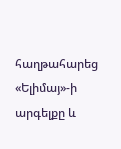հաղթահարեց «Ելիմայ»-ի արգելքը և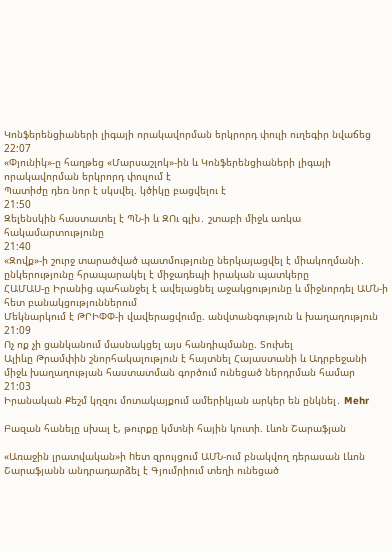Կոնֆերենցիաների լիգայի որակավորման երկրորդ փուլի ուղեգիր նվաճեց
22:07
«Փյունիկ»-ը հաղթեց «Մարսաշլոկ»-ին և Կոնֆերենցիաների լիգայի որակավորման երկրորդ փուլում է
Պատիժը դեռ նոր է սկսվել. կծիկը բացվելու է
21:50
Զելենսկին հաստատել է ՊՆ-ի և ԶՈւ գլխ․ շտաբի միջև առկա հակամարտությունը
21:40
«Զովք»-ի շուրջ տարածված պատմությունը ներկայացվել է միակողմանի․ ընկերությունը հրապարակել է միջադեպի իրական պատկերը
ՀԱՄԱՍ-ը Իրանից պահանջել է ավելացնել աջակցությունը և միջնորդել ԱՄՆ-ի հետ բանակցություններում
Մեկնարկում է ԹՐԻՓՓ-ի վավերացվումը. անվտանգություն և խաղաղություն
21:09
Ոչ ոք չի ցանկանում մասնակցել այս հանդիպմանը. Տուխել
Ալիևը Թրամփին շնորհակալություն է հայտնել Հայաստանի և Ադրբեջանի միջև խաղաղության հաստատման գործում ունեցած ներդրման համար
21:03
Իրանական Քեշմ կղզու մոտակայքում ամերիկյան արկեր են ընկնել․ Mehr

Բազան հանելը սխալ է, թուրքը կմտնի հային կուտի. Լևոն Շարաֆյան

«Առաջին լրատվական»ի hետ զրույցում ԱՄՆ-ում բնակվող դերասան Լևոն Շարաֆյանն անդրադարձել է Գյումրիում տեղի ունեցած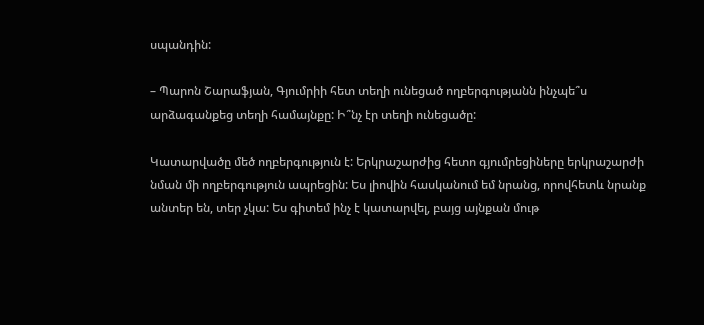սպանդին:

– Պարոն Շարաֆյան, Գյումրիի հետ տեղի ունեցած ողբերգությանն ինչպե՞ս արձագանքեց տեղի համայնքը: Ի՞նչ էր տեղի ունեցածը:

Կատարվածը մեծ ողբերգություն է: Երկրաշարժից հետո գյումրեցիները երկրաշարժի նման մի ողբերգություն ապրեցին: Ես լիովին հասկանում եմ նրանց, որովհետև նրանք անտեր են, տեր չկա: Ես գիտեմ ինչ է կատարվել, բայց այնքան մութ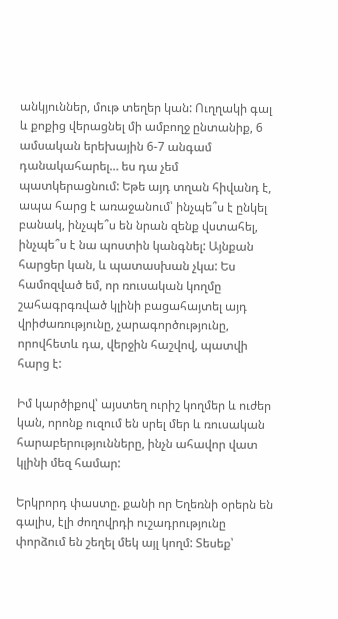անկյուններ, մութ տեղեր կան: Ուղղակի գալ և քոքից վերացնել մի ամբողջ ընտանիք, 6 ամսական երեխային 6-7 անգամ դանակահարել… ես դա չեմ պատկերացնում: Եթե այդ տղան հիվանդ է, ապա հարց է առաջանում՝ ինչպե՞ս է ընկել բանակ, ինչպե՞ս են նրան զենք վստահել, ինչպե՞ս է նա պոստին կանգնել: Այնքան հարցեր կան, և պատասխան չկա: Ես համոզված եմ, որ ռուսական կողմը շահագրգռված կլինի բացահայտել այդ վրիժառությունը, չարագործությունը, որովհետև դա, վերջին հաշվով, պատվի հարց է:

Իմ կարծիքով՝ այստեղ ուրիշ կողմեր և ուժեր կան, որոնք ուզում են սրել մեր և ռուսական հարաբերությունները, ինչն ահավոր վատ կլինի մեզ համար:

Երկրորդ փաստը. քանի որ Եղեռնի օրերն են գալիս, էլի ժողովրդի ուշադրությունը փորձում են շեղել մեկ այլ կողմ: Տեսեք՝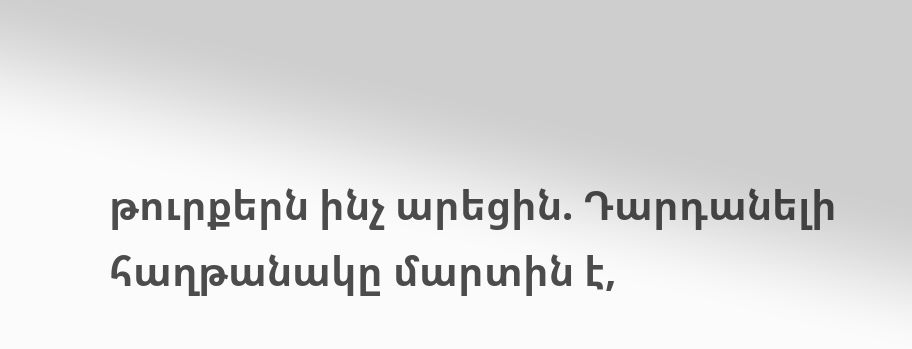թուրքերն ինչ արեցին. Դարդանելի հաղթանակը մարտին է,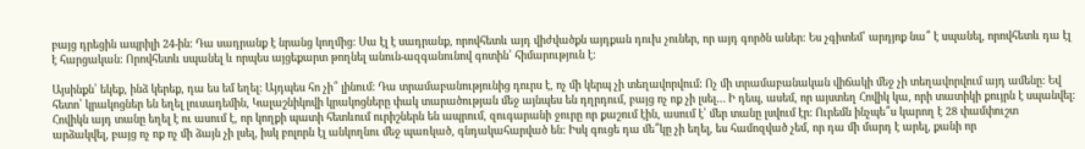բայց դրեցին ապրիլի 24-ին: Դա սադրանք է նրանց կողմից: Սա էլ է սադրանք, որովհետև այդ վիժվածքն այդքան դուխ չուներ, որ այդ գործն աներ: Ես չգիտեմ՝ արդյոք նա՞ է սպանել, որովհետև դա էլ է հարցական: Որովհետև սպանել և որպես այցեքարտ թողնել անուն-ազգանունով գոտին՝ հիմարություն է:

Այսինքն՝ եկեք, ինձ կերեք, դա ես եմ եղել: Այդպես հո չի՞ լինում: Դա տրամաբանությունից դուրս է, ոչ մի կերպ չի տեղավորվում: Ոչ մի տրամաբանական վիճակի մեջ չի տեղավորվում այդ ամենը: Եվ հետո՝ կրակոցներ են եղել լուսադեմին, Կալաշնիկովի կրակոցները փակ տարածության մեջ այնպես են դղրդում, բայց ոչ ոք չի լսել… Ի դեպ, ասեմ, որ այստեղ Հովիկ կա, որի տատիկի քույրն է սպանվել: Հովիկն այդ տանը եղել է ու ասում է, որ կողքի պատի հետևում ուրիշներն են ապրում, զուգարանի ջուրը որ քաշում էին, ասում է՝ մեր տանը լսվում էր: Ուրեմն ինչպե՞ս կարող է 28 փամփուշտ արձակվել, բայց ոչ ոք ոչ մի ձայն չի լսել, իսկ բոլորն էլ անկողնու մեջ պառկած, գնդակահարված են: Իսկ գուցե դա մե՞կը չի եղել, ես համոզված չեմ, որ դա մի մարդ է արել, քանի որ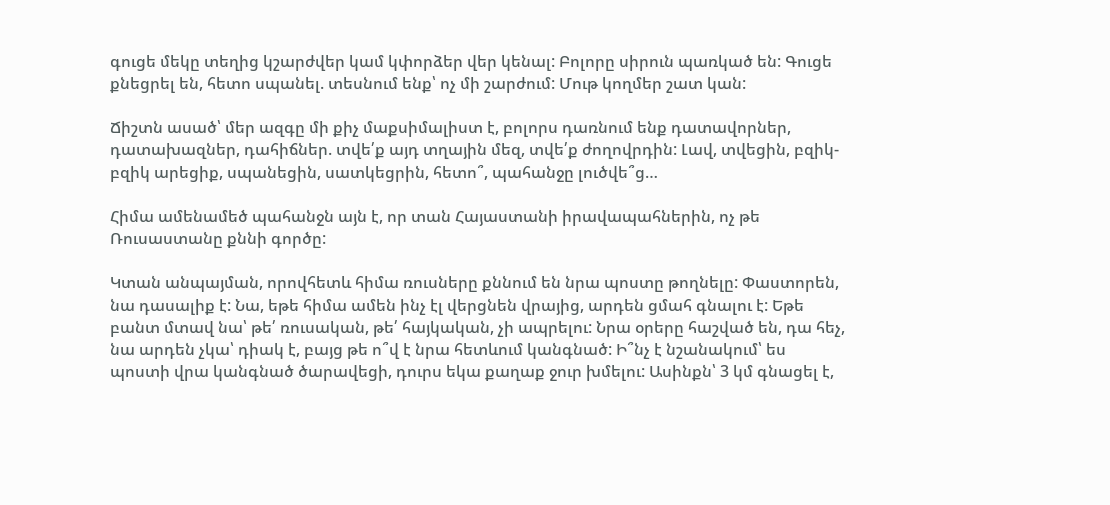գուցե մեկը տեղից կշարժվեր կամ կփորձեր վեր կենալ: Բոլորը սիրուն պառկած են: Գուցե քնեցրել են, հետո սպանել. տեսնում ենք՝ ոչ մի շարժում: Մութ կողմեր շատ կան:

Ճիշտն ասած՝ մեր ազգը մի քիչ մաքսիմալիստ է, բոլորս դառնում ենք դատավորներ, դատախազներ, դահիճներ. տվե՛ք այդ տղային մեզ, տվե՛ք ժողովրդին: Լավ, տվեցին, բզիկ-բզիկ արեցիք, սպանեցին, սատկեցրին, հետո՞, պահանջը լուծվե՞ց…

Հիմա ամենամեծ պահանջն այն է, որ տան Հայաստանի իրավապահներին, ոչ թե Ռուսաստանը քննի գործը:

Կտան անպայման, որովհետև հիմա ռուսները քննում են նրա պոստը թողնելը: Փաստորեն, նա դասալիք է: Նա, եթե հիմա ամեն ինչ էլ վերցնեն վրայից, արդեն ցմահ գնալու է: Եթե բանտ մտավ նա՝ թե՛ ռուսական, թե՛ հայկական, չի ապրելու: Նրա օրերը հաշված են, դա հեչ, նա արդեն չկա՝ դիակ է, բայց թե ո՞վ է նրա հետևում կանգնած: Ի՞նչ է նշանակում՝ ես պոստի վրա կանգնած ծարավեցի, դուրս եկա քաղաք ջուր խմելու: Ասինքն՝ 3 կմ գնացել է,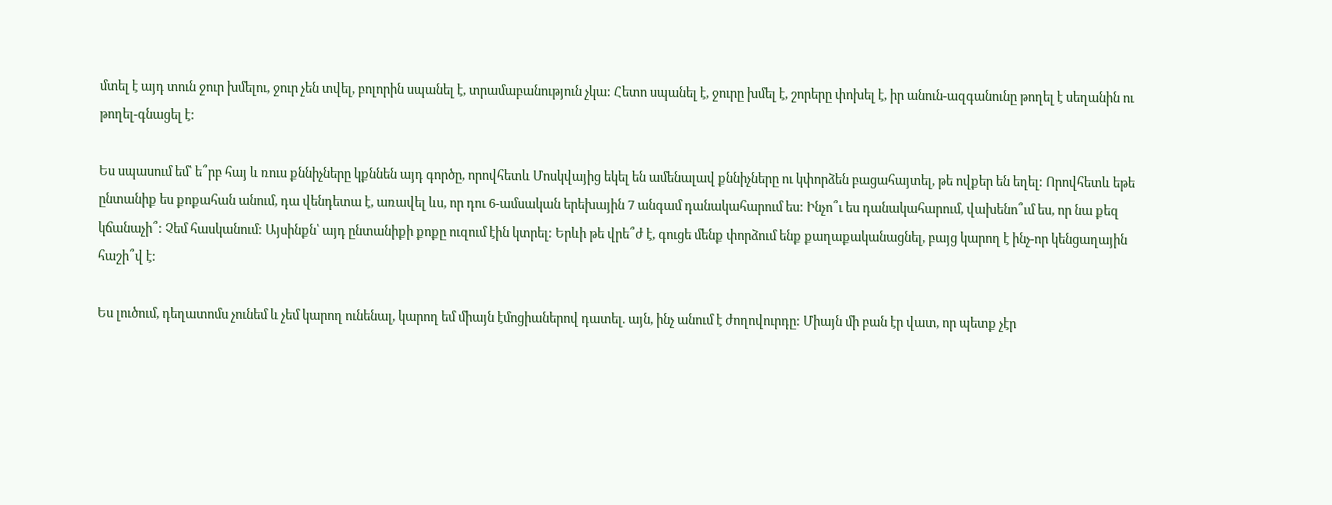մտել է այդ տուն ջուր խմելու, ջուր չեն տվել, բոլորին սպանել է, տրամաբանություն չկա: Հետո սպանել է, ջուրը խմել է, շորերը փոխել է, իր անուն-ազգանունը թողել է սեղանին ու թողել-գնացել է:

Ես սպասում եմ՝ ե՞րբ հայ և ռուս քննիչները կքննեն այդ գործը, որովհետև Մոսկվայից եկել են ամենալավ քննիչները ու կփորձեն բացահայտել, թե ովքեր են եղել: Որովհետև եթե ընտանիք ես քոքահան անում, դա վենդետա է, առավել ևս, որ դու 6-ամսական երեխային 7 անգամ դանակահարում ես: Ինչո՞ւ ես դանակահարում, վախենո՞ւմ ես, որ նա քեզ կճանաչի՞: Չեմ հասկանում: Այսինքն՝ այդ ընտանիքի քոքը ուզում էին կտրել: Երևի թե վրե՞ժ է, գուցե մենք փորձում ենք քաղաքականացնել, բայց կարող է ինչ-որ կենցաղային հաշի՞վ է:

Ես լուծում, դեղատոմս չունեմ և չեմ կարող ունենալ, կարող եմ միայն էմոցիաներով դատել. այն, ինչ անում է ժողովուրդը: Միայն մի բան էր վատ, որ պետք չէր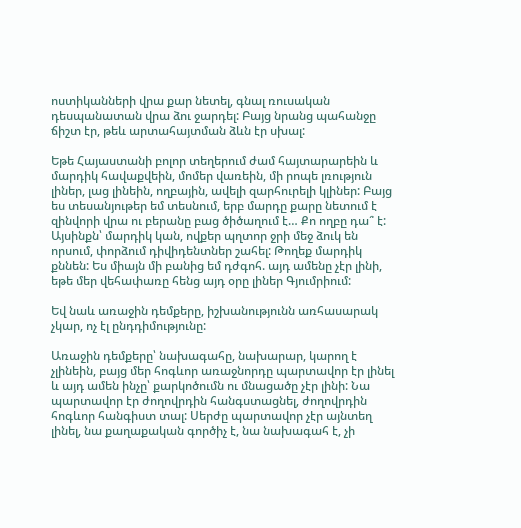ոստիկանների վրա քար նետել, գնալ ռուսական դեսպանատան վրա ձու ջարդել: Բայց նրանց պահանջը ճիշտ էր, թեև արտահայտման ձևն էր սխալ:

Եթե Հայաստանի բոլոր տեղերում ժամ հայտարարեին և մարդիկ հավաքվեին, մոմեր վառեին, մի րոպե լռություն լիներ, լաց լինեին, ողբային, ավելի զարհուրելի կլիներ: Բայց ես տեսանյութեր եմ տեսնում, երբ մարդը քարը նետում է զինվորի վրա ու բերանը բաց ծիծաղում է… Քո ողբը դա՞ է: Այսինքն՝ մարդիկ կան, ովքեր պղտոր ջրի մեջ ձուկ են որսում, փորձում դիվիդենտներ շահել: Թողեք մարդիկ քննեն: Ես միայն մի բանից եմ դժգոհ. այդ ամենը չէր լինի, եթե մեր վեհափառը հենց այդ օրը լիներ Գյումրիում:

Եվ նաև առաջին դեմքերը, իշխանությունն առհասարակ չկար, ոչ էլ ընդդիմությունը:

Առաջին դեմքերը՝ նախագահը, նախարար, կարող է չլինեին, բայց մեր հոգևոր առաջնորդը պարտավոր էր լինել և այդ ամեն ինչը՝ քարկոծումն ու մնացածը չէր լինի: Նա պարտավոր էր ժողովրդին հանգստացնել, ժողովրդին հոգևոր հանգիստ տալ: Սերժը պարտավոր չէր այնտեղ լինել, նա քաղաքական գործիչ է, նա նախագահ է, չի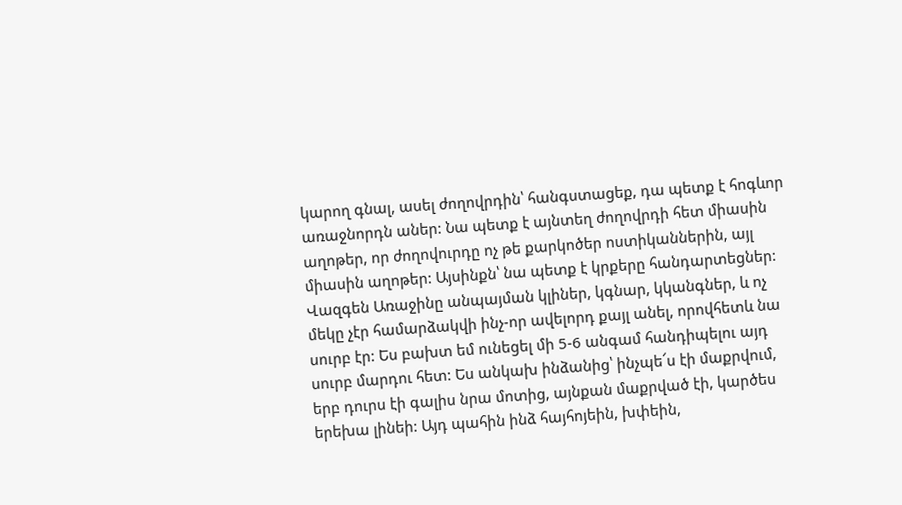կարող գնալ, ասել ժողովրդին՝ հանգստացեք, դա պետք է հոգևոր առաջնորդն աներ: Նա պետք է այնտեղ ժողովրդի հետ միասին աղոթեր, որ ժողովուրդը ոչ թե քարկոծեր ոստիկաններին, այլ միասին աղոթեր: Այսինքն՝ նա պետք է կրքերը հանդարտեցներ: Վազգեն Առաջինը անպայման կլիներ, կգնար, կկանգներ, և ոչ մեկը չէր համարձակվի ինչ-որ ավելորդ քայլ անել, որովհետև նա սուրբ էր: Ես բախտ եմ ունեցել մի 5-6 անգամ հանդիպելու այդ սուրբ մարդու հետ: Ես անկախ ինձանից՝ ինչպե՜ս էի մաքրվում, երբ դուրս էի գալիս նրա մոտից, այնքան մաքրված էի, կարծես երեխա լինեի: Այդ պահին ինձ հայհոյեին, խփեին,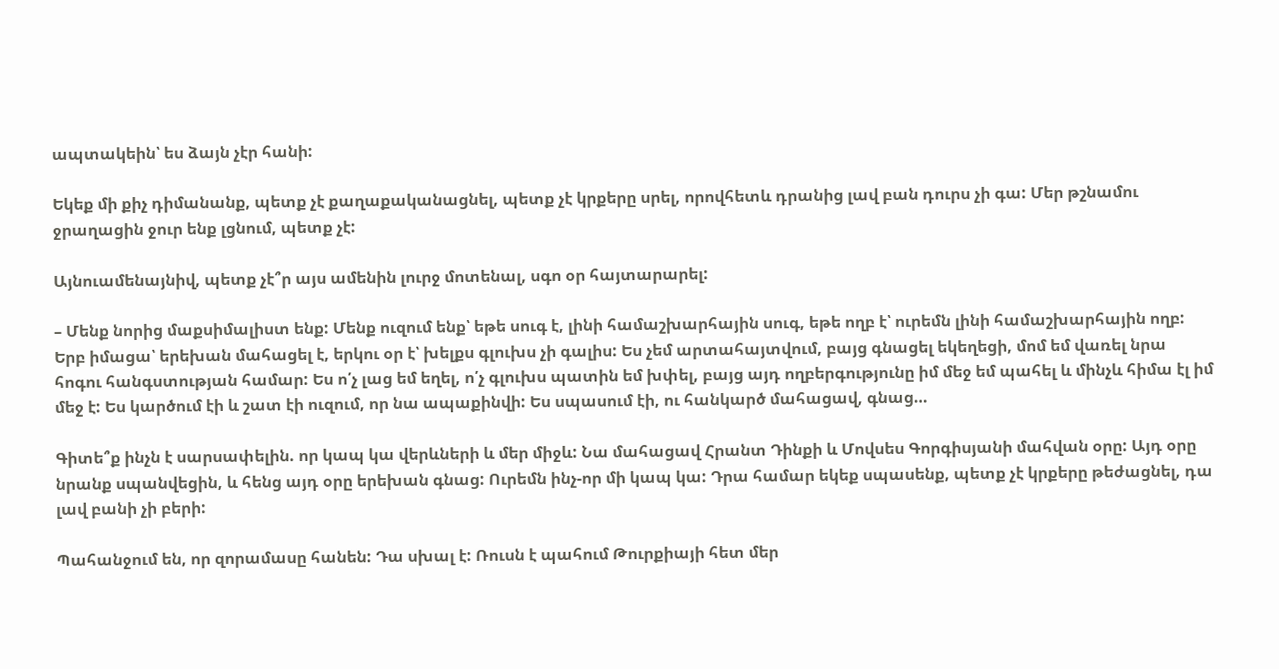ապտակեին՝ ես ձայն չէր հանի:

Եկեք մի քիչ դիմանանք, պետք չէ քաղաքականացնել, պետք չէ կրքերը սրել, որովհետև դրանից լավ բան դուրս չի գա: Մեր թշնամու ջրաղացին ջուր ենք լցնում, պետք չէ:

Այնուամենայնիվ, պետք չէ՞ր այս ամենին լուրջ մոտենալ, սգո օր հայտարարել:

– Մենք նորից մաքսիմալիստ ենք: Մենք ուզում ենք՝ եթե սուգ է, լինի համաշխարհային սուգ, եթե ողբ է՝ ուրեմն լինի համաշխարհային ողբ: Երբ իմացա՝ երեխան մահացել է, երկու օր է՝ խելքս գլուխս չի գալիս: Ես չեմ արտահայտվում, բայց գնացել եկեղեցի, մոմ եմ վառել նրա հոգու հանգստության համար: Ես ո՛չ լաց եմ եղել, ո՛չ գլուխս պատին եմ խփել, բայց այդ ողբերգությունը իմ մեջ եմ պահել և մինչև հիմա էլ իմ մեջ է: Ես կարծում էի և շատ էի ուզում, որ նա ապաքինվի: Ես սպասում էի, ու հանկարծ մահացավ, գնաց…

Գիտե՞ք ինչն է սարսափելին. որ կապ կա վերևների և մեր միջև: Նա մահացավ Հրանտ Դինքի և Մովսես Գորգիսյանի մահվան օրը: Այդ օրը նրանք սպանվեցին, և հենց այդ օրը երեխան գնաց: Ուրեմն ինչ-որ մի կապ կա: Դրա համար եկեք սպասենք, պետք չէ կրքերը թեժացնել, դա լավ բանի չի բերի:

Պահանջում են, որ զորամասը հանեն: Դա սխալ է: Ռուսն է պահում Թուրքիայի հետ մեր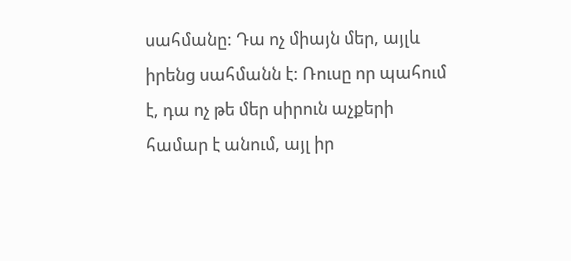սահմանը: Դա ոչ միայն մեր, այլև իրենց սահմանն է: Ռուսը որ պահում է, դա ոչ թե մեր սիրուն աչքերի համար է անում, այլ իր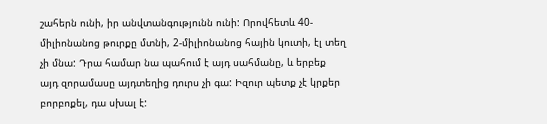շահերն ունի, իր անվտանգությունն ունի: Որովհետև 40-միլիոնանոց թուրքը մտնի, 2-միլիոնանոց հային կուտի, էլ տեղ չի մնա: Դրա համար նա պահում է այդ սահմանը, և երբեք այդ զորամասը այդտեղից դուրս չի գա: Իզուր պետք չէ կրքեր բորբոքել, դա սխալ է: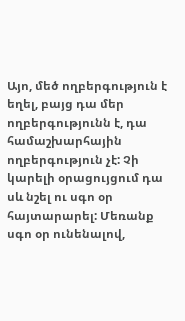Այո, մեծ ողբերգություն է եղել, բայց դա մեր ողբերգությունն է, դա համաշխարհային ողբերգություն չէ: Չի կարելի օրացույցում դա սև նշել ու սգո օր հայտարարել: Մեռանք սգո օր ունենալով,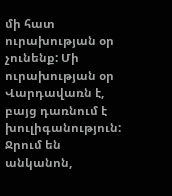մի հատ ուրախության օր չունենք: Մի ուրախության օր Վարդավառն է, բայց դառնում է խուլիգանություն: Ջրում են անկանոն,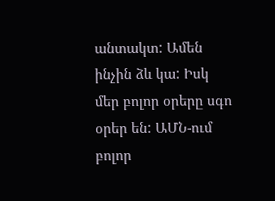անտակտ: Ամեն ինչին ձև կա: Իսկ մեր բոլոր օրերը սգո օրեր են: ԱՄՆ-ում բոլոր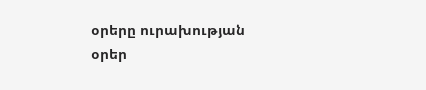օրերը ուրախության օրեր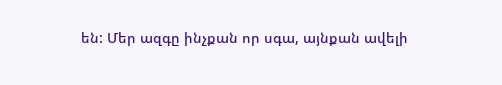են: Մեր ազգը ինչքան որ սգա, այնքան ավելի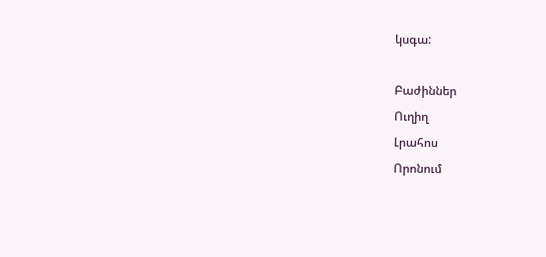կսգա:

Բաժիններ
Ուղիղ
Լրահոս
Որոնում